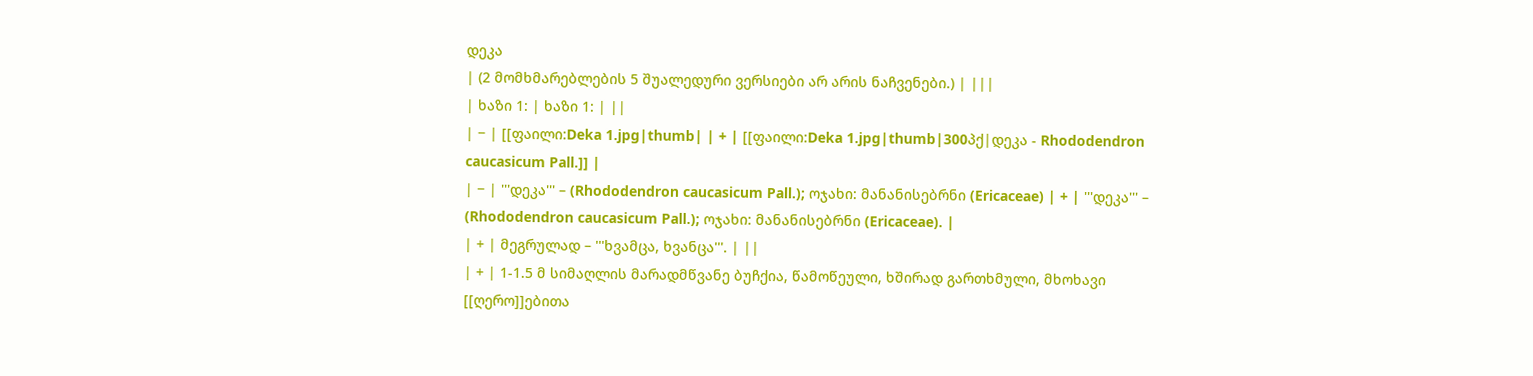დეკა
| (2 მომხმარებლების 5 შუალედური ვერსიები არ არის ნაჩვენები.) | |||
| ხაზი 1: | ხაზი 1: | ||
| − | [[ფაილი:Deka 1.jpg|thumb| | + | [[ფაილი:Deka 1.jpg|thumb|300პქ|დეკა - Rhododendron caucasicum Pall.]] |
| − | '''დეკა''' – (Rhododendron caucasicum Pall.); ოჯახი: მანანისებრნი (Ericaceae) | + | '''დეკა''' – (Rhododendron caucasicum Pall.); ოჯახი: მანანისებრნი (Ericaceae). |
| + | მეგრულად – '''ხვამცა, ხვანცა'''. | ||
| + | 1-1.5 მ სიმაღლის მარადმწვანე ბუჩქია, წამოწეული, ხშირად გართხმული, მხოხავი [[ღერო]]ებითა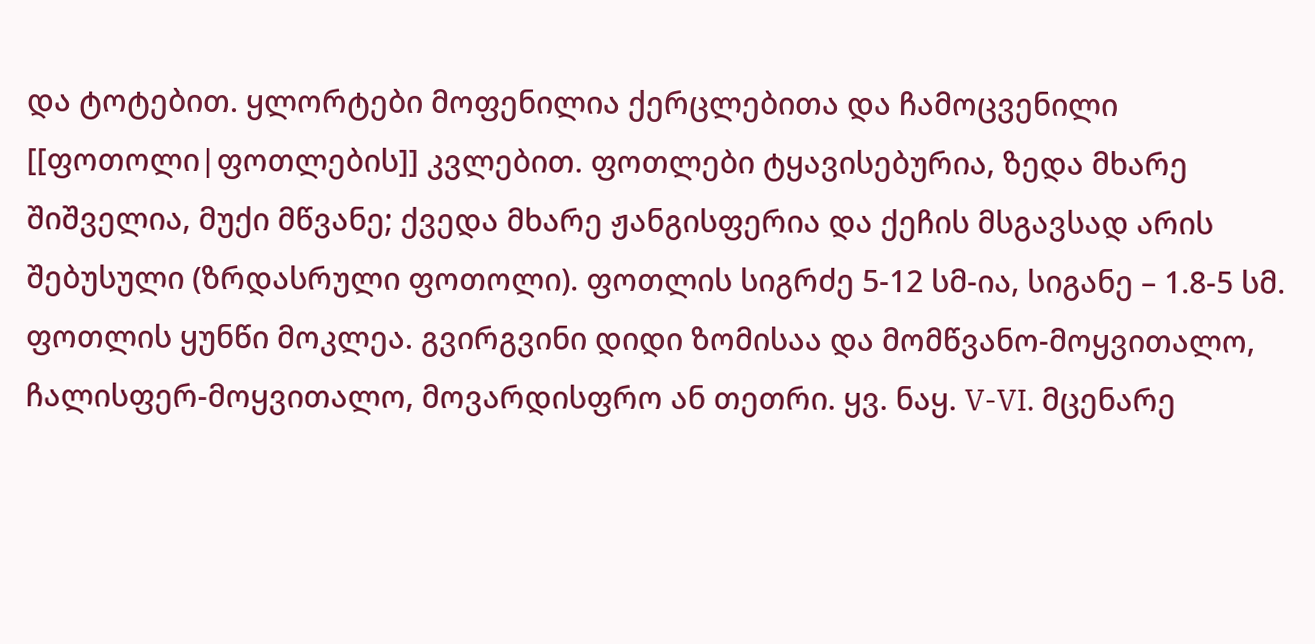და ტოტებით. ყლორტები მოფენილია ქერცლებითა და ჩამოცვენილი [[ფოთოლი|ფოთლების]] კვლებით. ფოთლები ტყავისებურია, ზედა მხარე შიშველია, მუქი მწვანე; ქვედა მხარე ჟანგისფერია და ქეჩის მსგავსად არის შებუსული (ზრდასრული ფოთოლი). ფოთლის სიგრძე 5-12 სმ-ია, სიგანე – 1.8-5 სმ. ფოთლის ყუნწი მოკლეა. გვირგვინი დიდი ზომისაა და მომწვანო-მოყვითალო, ჩალისფერ-მოყვითალო, მოვარდისფრო ან თეთრი. ყვ. ნაყ. V-VI. მცენარე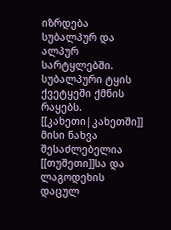იზრდება სუბალპურ და ალპურ სარტყლებში. სუბალპური ტყის ქვეტყეში ქმნის რაყებს. [[კახეთი|კახეთში]] მისი ნახვა შესაძლებელია [[თუშეთი]]სა და ლაგოდეხის დაცულ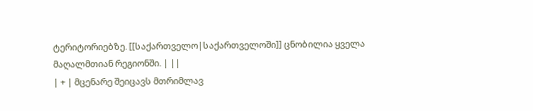ტერიტორიებზე. [[საქართველო|საქართველოში]] ცნობილია ყველა მაღალმთიან რეგიონში. | ||
| + | მცენარე შეიცავს მთრიმლავ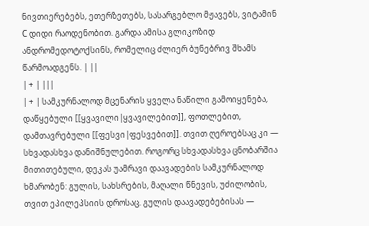ნივთიერებებს, ეთერზეთებს, სასარგებლო მჟავებს, ვიტამინ С დიდი რაოდენობით. გარდა ამისა გლიკოზიდ ანდრომედოტოქსინს, რომელიც ძლიერ ბუნებრივ შხამს წარმოადგენს. | ||
| + | |||
| + | სამკურნალოდ მცენარის ყველა ნაწილი გამოიყენება, დაწყებული [[ყვავილი|ყვავილებით]], ფოთლებით, დამთავრებული [[ფესვი|ფესვებით]]. თვით ღეროებსაც კი — სხვადასხვა დანიშნულებით. როგორც სხვადასხვა ცნობარშია მითითებული, დეკას უამრავი დაავადების სამკურნალოდ ხმარობენ: გულის, სახსრების, მაღალი წნევის, უძილობის, თვით ეპილეპსიის დროსაც. გულის დაავადებებისას —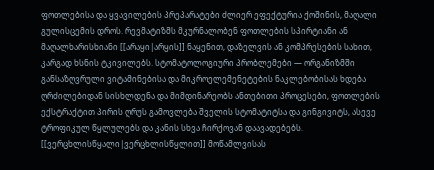ფოთლებისა და ყვავილების პრეპარატები ძლიერ ეფექტურია ქოშინის, მაღალი გულისცემის დროს. რევმატიზმს მკურნალობენ ფოთლების სპირტიანი ან მაღალხარისხიანი [[არაყი|არყის]] ნაყენით, დაზელვის ან კომპრესების სახით, კარგად ხსნის ტკივილებს. სტომატოლოგიური პრობლემები — ორგანიზმში განსაზღვრული ვიტამინებისა და მიკროელემენეტების ნაკლებობისას ხდება ღრძილებიდან სისხლდენა და მიმდინარეობს ანთებითი პროცესები, ფოთლების ექსტრაქტით პირის ღრუს გამოვლება შველის სტომატიტსა და გინგივიტს, ასევე ტროფიკულ წყლულებს და კანის სხვა ჩირქოვან დაავადებებს. [[ვერცხლისწყალი|ვერცხლისწყლით]] მოწამლვისას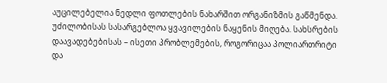აუცილებელია ნედლი ფოთლების ნახარშით ორგანიზმის გაწმენდა. უძილობისას სასარგებლოა ყვავილების ნაყენის მიღება. სახსრების დაავადებებისას – ისეთი პრობლემების, როგორიცაა პოლიართრიტი და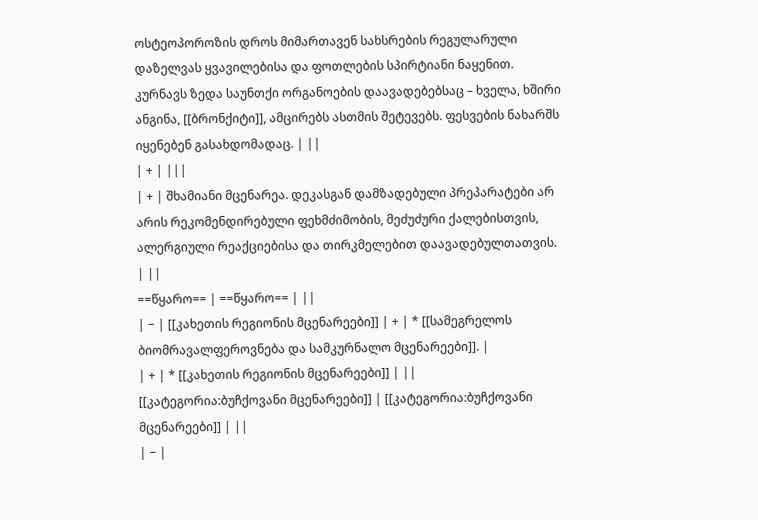ოსტეოპოროზის დროს მიმართავენ სახსრების რეგულარული დაზელვას ყვავილებისა და ფოთლების სპირტიანი ნაყენით. კურნავს ზედა საუნთქი ორგანოების დაავადებებსაც – ხველა, ხშირი ანგინა, [[ბრონქიტი]], ამცირებს ასთმის შეტევებს. ფესვების ნახარშს იყენებენ გასახდომადაც. | ||
| + | |||
| + | შხამიანი მცენარეა. დეკასგან დამზადებული პრეპარატები არ არის რეკომენდირებული ფეხმძიმობის, მეძუძური ქალებისთვის, ალერგიული რეაქციებისა და თირკმელებით დაავადებულთათვის. | ||
==წყარო== | ==წყარო== | ||
| − | [[კახეთის რეგიონის მცენარეები]] | + | * [[სამეგრელოს ბიომრავალფეროვნება და სამკურნალო მცენარეები]]. |
| + | * [[კახეთის რეგიონის მცენარეები]] | ||
[[კატეგორია:ბუჩქოვანი მცენარეები]] | [[კატეგორია:ბუჩქოვანი მცენარეები]] | ||
| − |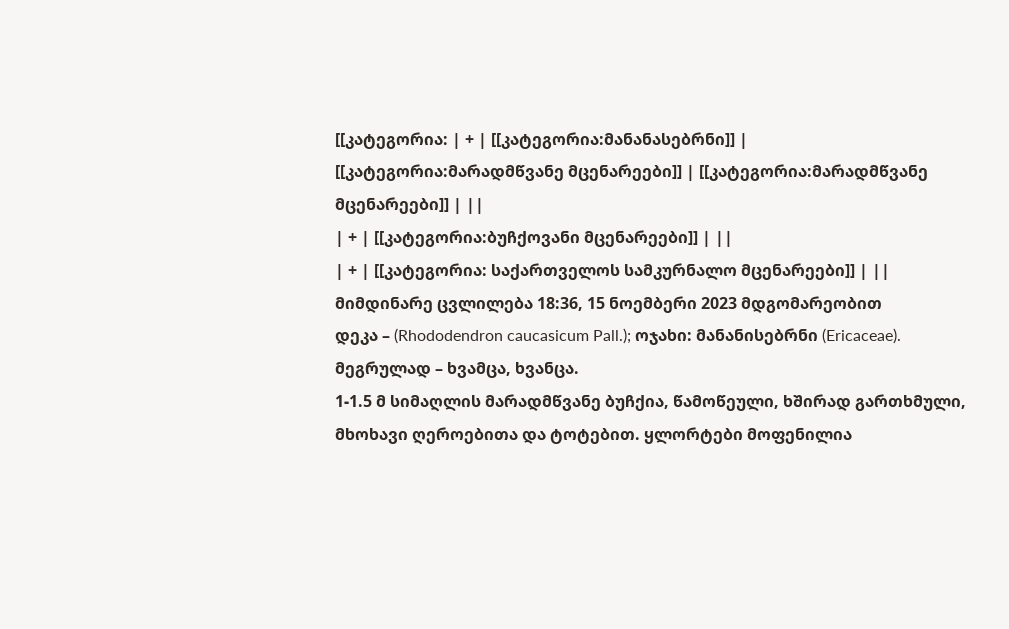[[კატეგორია: | + | [[კატეგორია:მანანასებრნი]] |
[[კატეგორია:მარადმწვანე მცენარეები]] | [[კატეგორია:მარადმწვანე მცენარეები]] | ||
| + | [[კატეგორია:ბუჩქოვანი მცენარეები]] | ||
| + | [[კატეგორია: საქართველოს სამკურნალო მცენარეები]] | ||
მიმდინარე ცვლილება 18:36, 15 ნოემბერი 2023 მდგომარეობით
დეკა – (Rhododendron caucasicum Pall.); ოჯახი: მანანისებრნი (Ericaceae).
მეგრულად – ხვამცა, ხვანცა.
1-1.5 მ სიმაღლის მარადმწვანე ბუჩქია, წამოწეული, ხშირად გართხმული, მხოხავი ღეროებითა და ტოტებით. ყლორტები მოფენილია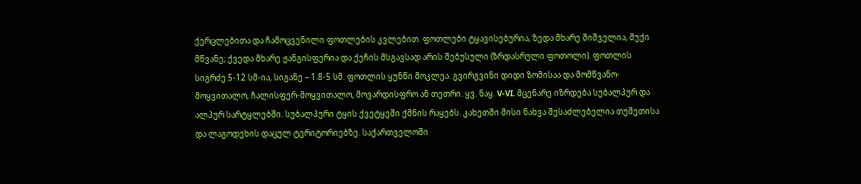ქერცლებითა და ჩამოცვენილი ფოთლების კვლებით. ფოთლები ტყავისებურია, ზედა მხარე შიშველია, მუქი მწვანე; ქვედა მხარე ჟანგისფერია და ქეჩის მსგავსად არის შებუსული (ზრდასრული ფოთოლი). ფოთლის სიგრძე 5-12 სმ-ია, სიგანე – 1.8-5 სმ. ფოთლის ყუნწი მოკლეა. გვირგვინი დიდი ზომისაა და მომწვანო-მოყვითალო, ჩალისფერ-მოყვითალო, მოვარდისფრო ან თეთრი. ყვ. ნაყ. V-VI. მცენარე იზრდება სუბალპურ და ალპურ სარტყლებში. სუბალპური ტყის ქვეტყეში ქმნის რაყებს. კახეთში მისი ნახვა შესაძლებელია თუშეთისა და ლაგოდეხის დაცულ ტერიტორიებზე. საქართველოში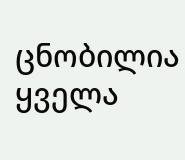ცნობილია ყველა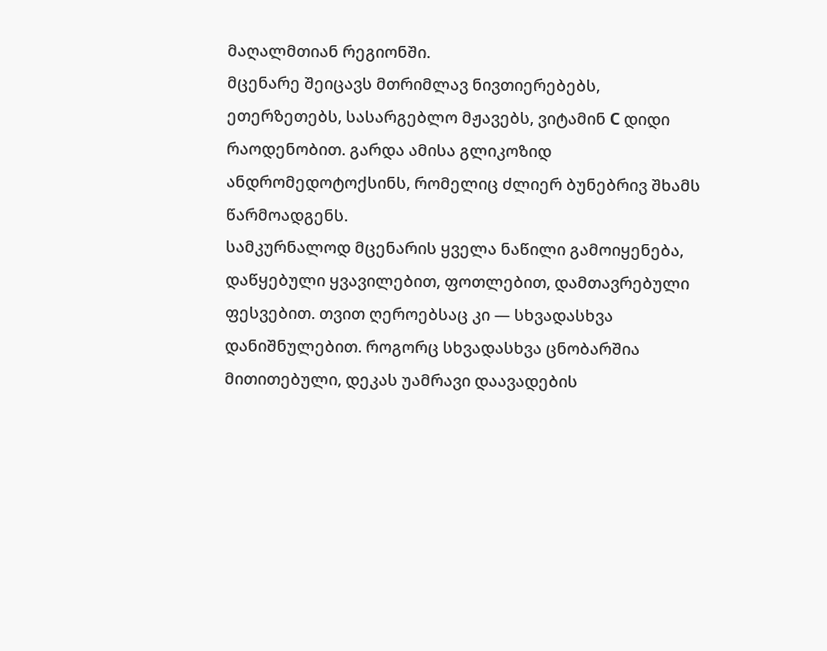მაღალმთიან რეგიონში.
მცენარე შეიცავს მთრიმლავ ნივთიერებებს, ეთერზეთებს, სასარგებლო მჟავებს, ვიტამინ С დიდი რაოდენობით. გარდა ამისა გლიკოზიდ ანდრომედოტოქსინს, რომელიც ძლიერ ბუნებრივ შხამს წარმოადგენს.
სამკურნალოდ მცენარის ყველა ნაწილი გამოიყენება, დაწყებული ყვავილებით, ფოთლებით, დამთავრებული ფესვებით. თვით ღეროებსაც კი — სხვადასხვა დანიშნულებით. როგორც სხვადასხვა ცნობარშია მითითებული, დეკას უამრავი დაავადების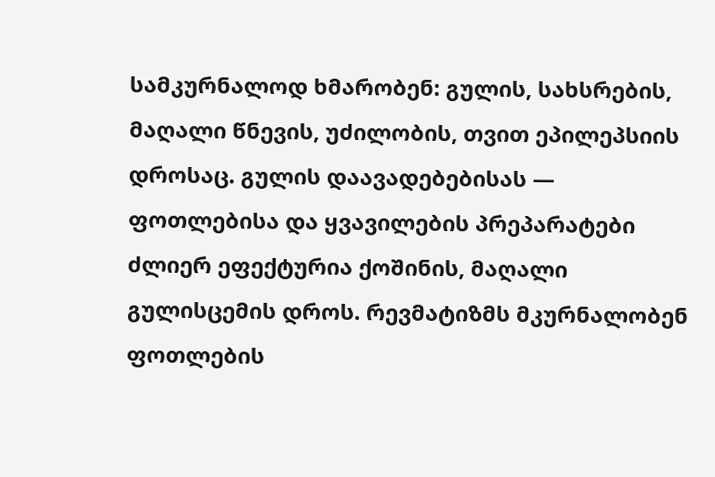სამკურნალოდ ხმარობენ: გულის, სახსრების, მაღალი წნევის, უძილობის, თვით ეპილეპსიის დროსაც. გულის დაავადებებისას — ფოთლებისა და ყვავილების პრეპარატები ძლიერ ეფექტურია ქოშინის, მაღალი გულისცემის დროს. რევმატიზმს მკურნალობენ ფოთლების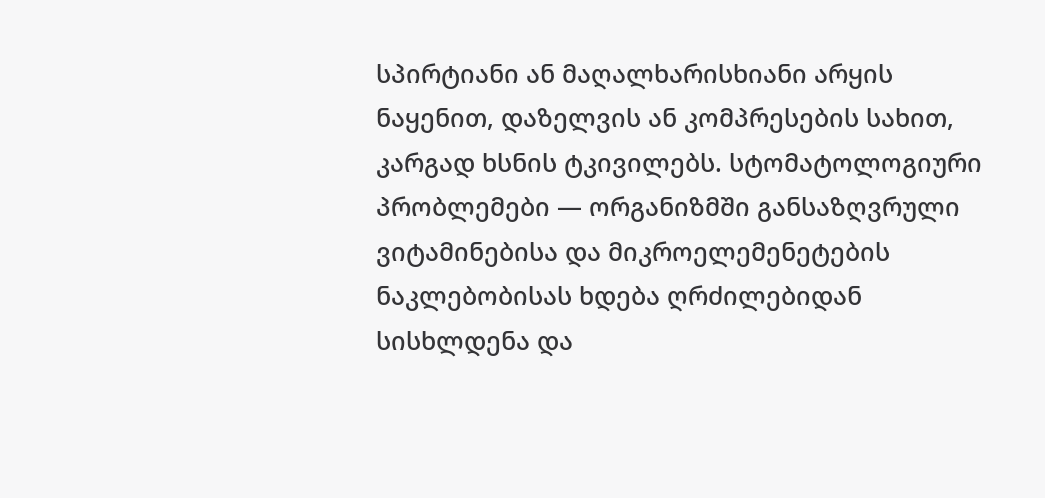სპირტიანი ან მაღალხარისხიანი არყის ნაყენით, დაზელვის ან კომპრესების სახით, კარგად ხსნის ტკივილებს. სტომატოლოგიური პრობლემები — ორგანიზმში განსაზღვრული ვიტამინებისა და მიკროელემენეტების ნაკლებობისას ხდება ღრძილებიდან სისხლდენა და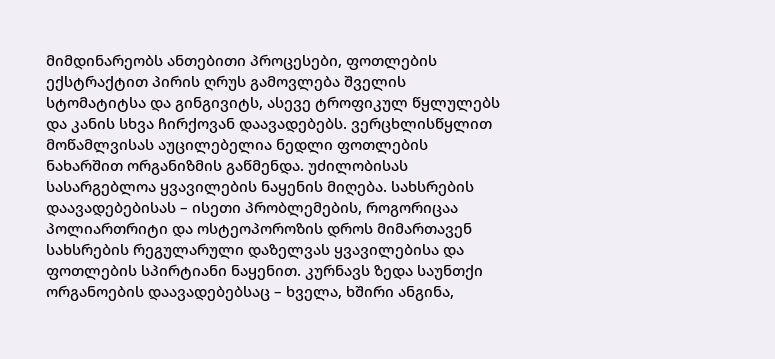მიმდინარეობს ანთებითი პროცესები, ფოთლების ექსტრაქტით პირის ღრუს გამოვლება შველის სტომატიტსა და გინგივიტს, ასევე ტროფიკულ წყლულებს და კანის სხვა ჩირქოვან დაავადებებს. ვერცხლისწყლით მოწამლვისას აუცილებელია ნედლი ფოთლების ნახარშით ორგანიზმის გაწმენდა. უძილობისას სასარგებლოა ყვავილების ნაყენის მიღება. სახსრების დაავადებებისას – ისეთი პრობლემების, როგორიცაა პოლიართრიტი და ოსტეოპოროზის დროს მიმართავენ სახსრების რეგულარული დაზელვას ყვავილებისა და ფოთლების სპირტიანი ნაყენით. კურნავს ზედა საუნთქი ორგანოების დაავადებებსაც – ხველა, ხშირი ანგინა,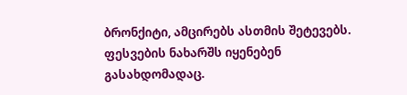ბრონქიტი, ამცირებს ასთმის შეტევებს. ფესვების ნახარშს იყენებენ გასახდომადაც.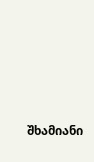შხამიანი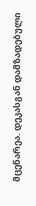მცენარეა. დეკასგან დამზადებული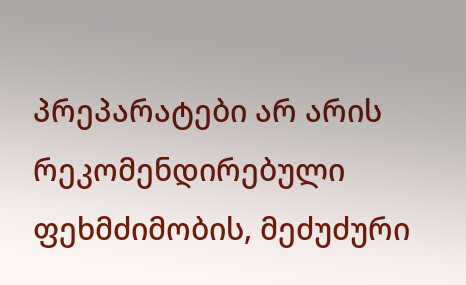პრეპარატები არ არის რეკომენდირებული ფეხმძიმობის, მეძუძური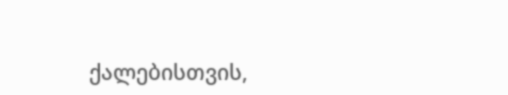ქალებისთვის,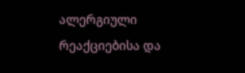ალერგიული რეაქციებისა და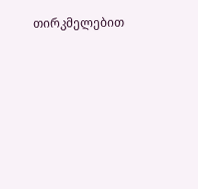თირკმელებით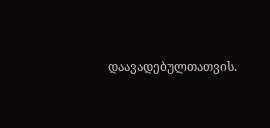დაავადებულთათვის.